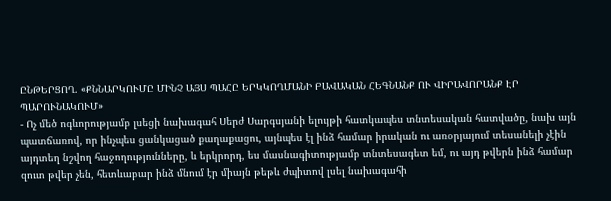ԸՆԹԵՐՑՈՂ. «ՔՆՆԱՐԿՈՒՄԸ ՄԻՆՉ ԱՅՍ ՊԱՀԸ ԵՐԿԿՈՂՄԱՆԻ ԲԱՎԱԿԱՆ ՀԵԳՆԱՆՔ ՈՒ ՎԻՐԱՎՈՐԱՆՔ ԷՐ ՊԱՐՈՒՆԱԿՈՒՄ»
- Ոչ մեծ ոգևորությամբ լսեցի նախագահ Սերժ Սարգսյանի ելույթի հատկապես տնտեսական հատվածը, նախ այն պատճառով, որ ինչպես ցանկացած քաղաքացու, այնպես էլ ինձ համար իրական ու առօրյայում տեսանելի չէին այդտեղ նշվող հաջողությունները, և երկրորդ, ես մասնագիտությամբ տնտեսագետ եմ, ու այդ թվերն ինձ համար զուտ թվեր չեն, հետևաբար ինձ մնում էր միայն թեթև ժպիտով լսել նախագահի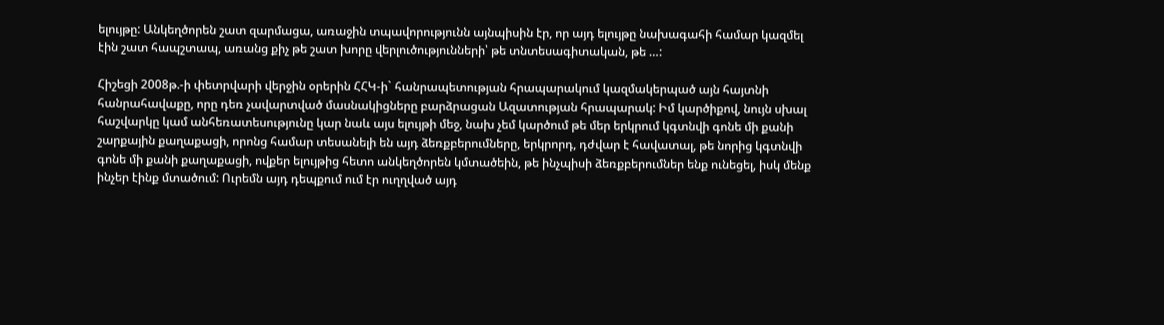ելույթը: Անկեղծորեն շատ զարմացա, առաջին տպավորությունն այնպիսին էր, որ այդ ելույթը նախագահի համար կազմել էին շատ հապշտապ, առանց քիչ թե շատ խորը վերլուծությունների՝ թե տնտեսագիտական, թե …:

Հիշեցի 2008թ.-ի փետրվարի վերջին օրերին ՀՀԿ-ի` հանրապետության հրապարակում կազմակերպած այն հայտնի հանրահավաքը, որը դեռ չավարտված մասնակիցները բարձրացան Ազատության հրապարակ: Իմ կարծիքով, նույն սխալ հաշվարկը կամ անհեռատեսությունը կար նաև այս ելույթի մեջ, նախ չեմ կարծում թե մեր երկրում կգտնվի գոնե մի քանի շարքային քաղաքացի, որոնց համար տեսանելի են այդ ձեռքբերումները, երկրորդ, դժվար է հավատալ, թե նորից կգտնվի գոնե մի քանի քաղաքացի, ովքեր ելույթից հետո անկեղծորեն կմտածեին, թե ինչպիսի ձեռքբերումներ ենք ունեցել, իսկ մենք ինչեր էինք մտածում: Ուրեմն այդ դեպքում ում էր ուղղված այդ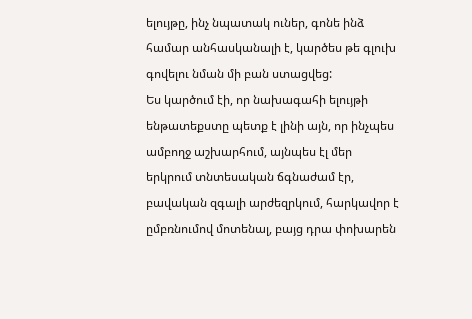ելույթը, ինչ նպատակ ուներ, գոնե ինձ համար անհասկանալի է, կարծես թե գլուխ գովելու նման մի բան ստացվեց:
Ես կարծում էի, որ նախագահի ելույթի ենթատեքստը պետք է լինի այն, որ ինչպես ամբողջ աշխարհում, այնպես էլ մեր երկրում տնտեսական ճգնաժամ էր, բավական զգալի արժեզրկում, հարկավոր է ըմբռնումով մոտենալ, բայց դրա փոխարեն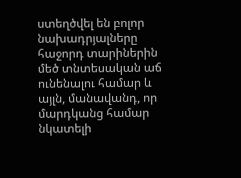ստեղծվել են բոլոր նախադրյալները հաջորդ տարիներին մեծ տնտեսական աճ ունենալու համար և այլն, մանավանդ, որ մարդկանց համար նկատելի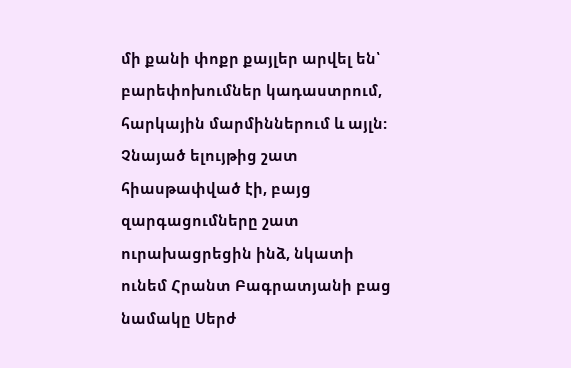մի քանի փոքր քայլեր արվել են՝ բարեփոխումներ կադաստրում, հարկային մարմիններում և այլն:
Չնայած ելույթից շատ հիասթափված էի, բայց զարգացումները շատ ուրախացրեցին ինձ, նկատի ունեմ Հրանտ Բագրատյանի բաց նամակը Սերժ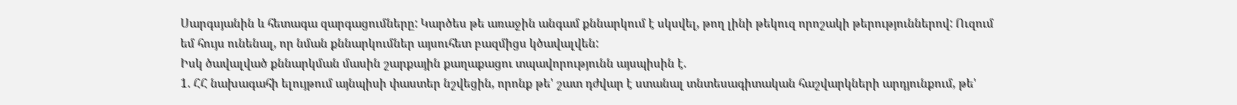Սարգսյանին և հետագա զարգացումները: Կարծես թե առաջին անգամ քննարկում է սկսվել, թող լինի թեկուզ որոշակի թերություններով: Ուզում եմ հույս ունենալ, որ նման քննարկումներ այսուհետ բազմիցս կծավալվեն:
Իսկ ծավալված քննարկման մասին շարքային քաղաքացու տպավորությունն այսպիսին է.
1. ՀՀ նախագահի ելույթում այնպիսի փաստեր նշվեցին, որոնք թե' շատ դժվար է ստանալ տնտեսագիտական հաշվարկների արդյունքում, թե'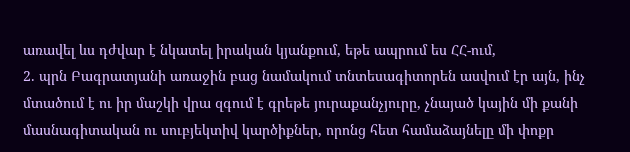առավել ևս դժվար է նկատել իրական կյանքում, եթե ապրում ես ՀՀ-ում,
2. պրն Բագրատյանի առաջին բաց նամակում տնտեսագիտորեն ասվում էր այն, ինչ մտածում է ու իր մաշկի վրա զգում է գրեթե յուրաքանչյուրը, չնայած կային մի քանի մասնագիտական ու սուբյեկտիվ կարծիքներ, որոնց հետ համաձայնելը մի փոքր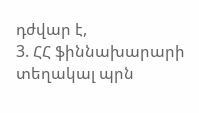դժվար է,
3. ՀՀ ֆիննախարարի տեղակալ պրն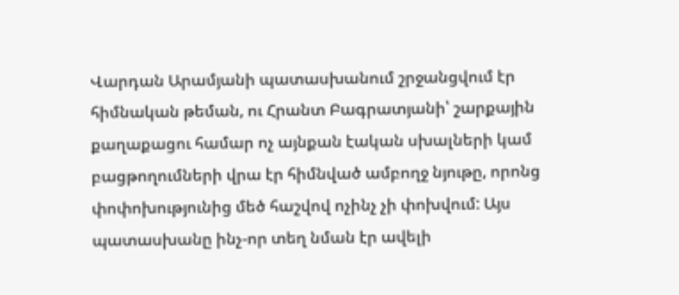Վարդան Արամյանի պատասխանում շրջանցվում էր հիմնական թեման, ու Հրանտ Բագրատյանի՝ շարքային քաղաքացու համար ոչ այնքան էական սխալների կամ բացթողումների վրա էր հիմնված ամբողջ նյութը, որոնց փոփոխությունից մեծ հաշվով ոչինչ չի փոխվում: Այս պատասխանը ինչ-որ տեղ նման էր ավելի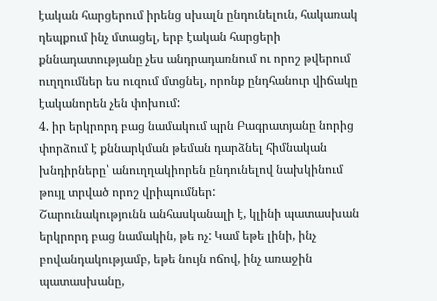էական հարցերում իրենց սխալն ընդունելուն, հակառակ դեպքում ինչ մտացել, երբ էական հարցերի քննադատությանը չես անդրադառնում ու որոշ թվերում ուղղումներ ես ուզում մտցնել, որոնք ընդհանուր վիճակը էականորեն չեն փոխում:
4. իր երկրորդ բաց նամակում պրն Բագրատյանը նորից փորձում է քննարկման թեման դարձնել հիմնական խնդիրները՝ անուղղակիորեն ընդունելով նախկինում թույլ տրված որոշ վրիպումներ:
Շարունակությունն անհասկանալի է, կլինի պատասխան երկրորդ բաց նամակին, թե ոչ: Կամ եթե լինի, ինչ բովանդակությամբ, եթե նույն ոճով, ինչ առաջին պատասխանը,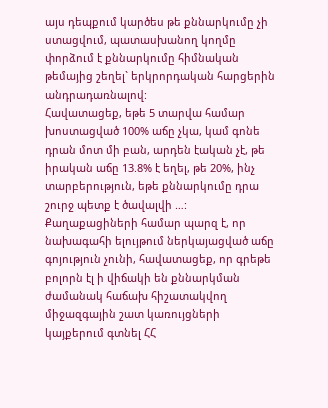այս դեպքում կարծես թե քննարկումը չի ստացվում, պատասխանող կողմը փորձում է քննարկումը հիմնական թեմայից շեղել` երկրորդական հարցերին անդրադառնալով:
Հավատացեք, եթե 5 տարվա համար խոստացված 100% աճը չկա, կամ գոնե դրան մոտ մի բան, արդեն էական չէ, թե իրական աճը 13.8% է եղել, թե 20%, ինչ տարբերություն, եթե քննարկումը դրա շուրջ պետք է ծավալվի …:
Քաղաքացիների համար պարզ է, որ նախագահի ելույթում ներկայացված աճը գոյություն չունի, հավատացեք, որ գրեթե բոլորն էլ ի վիճակի են քննարկման ժամանակ հաճախ հիշատակվող միջազգային շատ կառույցների կայքերում գտնել ՀՀ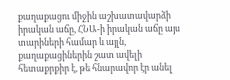քաղաքացու միջին աշխատավարձի իրական աճը, ՀՆԱ-ի իրական աճը այս տարիների համար և այլն, քաղաքացիներին շատ ավելի հետաքրքիր է, թե հնարավոր էր անել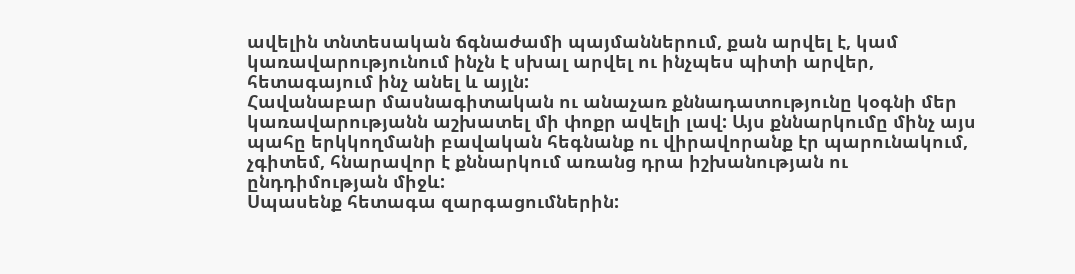ավելին տնտեսական ճգնաժամի պայմաններում, քան արվել է, կամ կառավարությունում ինչն է սխալ արվել ու ինչպես պիտի արվեր, հետագայում ինչ անել և այլն:
Հավանաբար մասնագիտական ու անաչառ քննադատությունը կօգնի մեր կառավարությանն աշխատել մի փոքր ավելի լավ: Այս քննարկումը մինչ այս պահը երկկողմանի բավական հեգնանք ու վիրավորանք էր պարունակում, չգիտեմ, հնարավոր է քննարկում առանց դրա իշխանության ու ընդդիմության միջև:
Սպասենք հետագա զարգացումներին: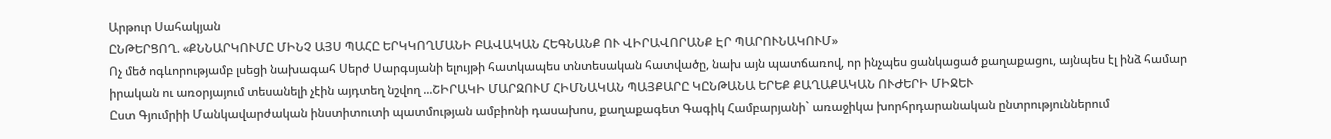Արթուր Սահակյան
ԸՆԹԵՐՑՈՂ. «ՔՆՆԱՐԿՈՒՄԸ ՄԻՆՉ ԱՅՍ ՊԱՀԸ ԵՐԿԿՈՂՄԱՆԻ ԲԱՎԱԿԱՆ ՀԵԳՆԱՆՔ ՈՒ ՎԻՐԱՎՈՐԱՆՔ ԷՐ ՊԱՐՈՒՆԱԿՈՒՄ»
Ոչ մեծ ոգևորությամբ լսեցի նախագահ Սերժ Սարգսյանի ելույթի հատկապես տնտեսական հատվածը, նախ այն պատճառով, որ ինչպես ցանկացած քաղաքացու, այնպես էլ ինձ համար իրական ու առօրյայում տեսանելի չէին այդտեղ նշվող ...ՇԻՐԱԿԻ ՄԱՐԶՈՒՄ ՀԻՄՆԱԿԱՆ ՊԱՅՔԱՐԸ ԿԸՆԹԱՆԱ ԵՐԵՔ ՔԱՂԱՔԱԿԱՆ ՈՒԺԵՐԻ ՄԻՋԵՒ
Ըստ Գյումրիի Մանկավարժական ինստիտուտի պատմության ամբիոնի դասախոս, քաղաքագետ Գագիկ Համբարյանի` առաջիկա խորհրդարանական ընտրություններում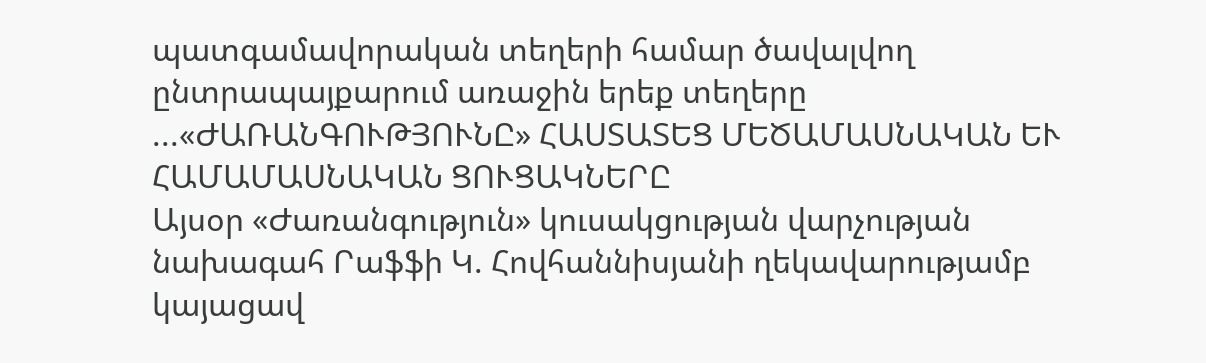պատգամավորական տեղերի համար ծավալվող ընտրապայքարում առաջին երեք տեղերը ...«ԺԱՌԱՆԳՈՒԹՅՈՒՆԸ» ՀԱՍՏԱՏԵՑ ՄԵԾԱՄԱՍՆԱԿԱՆ ԵՒ ՀԱՄԱՄԱՍՆԱԿԱՆ ՑՈՒՑԱԿՆԵՐԸ
Այսօր «Ժառանգություն» կուսակցության վարչության նախագահ Րաֆֆի Կ. Հովհաննիսյանի ղեկավարությամբ կայացավ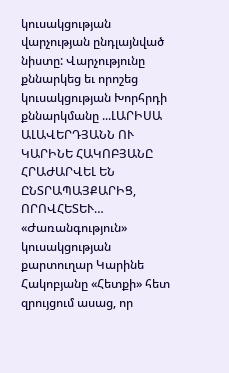կուսակցության վարչության ընդլայնված նիստը: Վարչությունը քննարկեց եւ որոշեց կուսակցության Խորհրդի քննարկմանը ...ԼԱՐԻՍԱ ԱԼԱՎԵՐԴՅԱՆՆ ՈՒ ԿԱՐԻՆԵ ՀԱԿՈԲՅԱՆԸ ՀՐԱԺԱՐՎԵԼ ԵՆ ԸՆՏՐԱՊԱՅՔԱՐԻՑ, ՈՐՈՎՀԵՏԵՒ…
«Ժառանգություն» կուսակցության քարտուղար Կարինե Հակոբյանը «Հետքի» հետ զրույցում ասաց, որ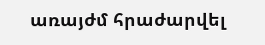առայժմ հրաժարվել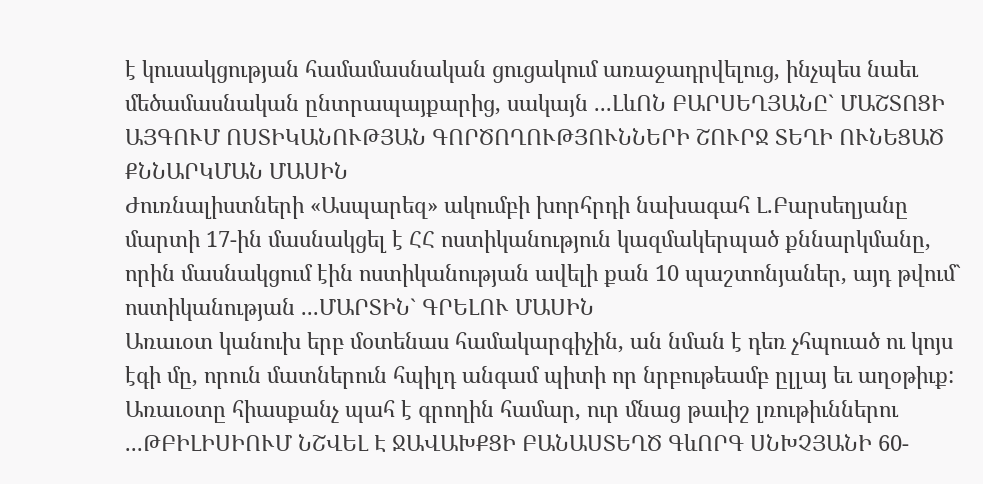է կուսակցության համամասնական ցուցակում առաջադրվելուց, ինչպես նաեւ մեծամասնական ընտրապայքարից, սակայն ...ԼևՈՆ ԲԱՐՍԵՂՅԱՆԸ` ՄԱՇՏՈՑԻ ԱՅԳՈՒՄ ՈՍՏԻԿԱՆՈՒԹՅԱՆ ԳՈՐԾՈՂՈՒԹՅՈՒՆՆԵՐԻ ՇՈՒՐՋ ՏԵՂԻ ՈՒՆԵՑԱԾ ՔՆՆԱՐԿՄԱՆ ՄԱՍԻՆ
Ժուռնալիստների «Ասպարեզ» ակումբի խորհրդի նախագահ Լ.Բարսեղյանը մարտի 17-ին մասնակցել է ՀՀ ոստիկանություն կազմակերպած քննարկմանը, որին մասնակցում էին ոստիկանության ավելի քան 10 պաշտոնյաներ, այդ թվում` ոստիկանության ...ՄԱՐՏԻՆ` ԳՐԵԼՈՒ ՄԱՍԻՆ
Առաւօտ կանուխ երբ մօտենաս համակարգիչին, ան նման է դեռ չհպուած ու կոյս էգի մը, որուն մատներուն հպիլդ անգամ պիտի որ նրբութեամբ ըլլայ եւ աղօթիւք:
Առաւօտը հիասքանչ պահ է գրողին համար, ուր մնաց թաւիշ լռութիւններու ...ԹԲԻԼԻՍԻՈՒՄ ՆՇՎԵԼ Է ՋԱՎԱԽՔՑԻ ԲԱՆԱՍՏԵՂԾ ԳևՈՐԳ ՍՆԽՉՅԱՆԻ 60-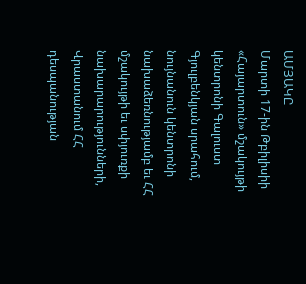ԱՄՅԱԿԸ
Մարտի 17-ին Թբիլիսիի «Հայարտուն» մշակույթի կենտրոնի Գալուստ Գյուլբենկյան սրահում, նույնանուն կենտրոնի նախաձեռնությամբ եւ ՀՀ մշակույթի եւ սփյուռքի նախարարությունների, Վրաստանում ՀՀ դեսպանության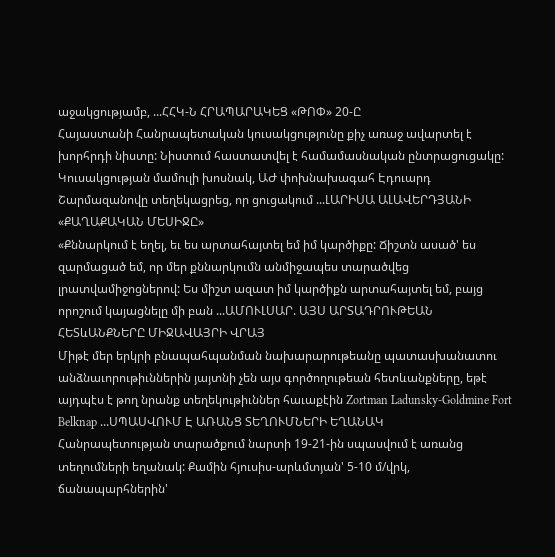աջակցությամբ, ...ՀՀԿ-Ն ՀՐԱՊԱՐԱԿԵՑ «ԹՈՓ» 20-Ը
Հայաստանի Հանրապետական կուսակցությունը քիչ առաջ ավարտել է խորհրդի նիստը: Նիստում հաստատվել է համամասնական ընտրացուցակը: Կուսակցության մամուլի խոսնակ, ԱԺ փոխնախագահ Էդուարդ Շարմազանովը տեղեկացրեց, որ ցուցակում ...ԼԱՐԻՍԱ ԱԼԱՎԵՐԴՅԱՆԻ «ՔԱՂԱՔԱԿԱՆ ՄԵՍԻՋԸ»
«Քննարկում է եղել, եւ ես արտահայտել եմ իմ կարծիքը: Ճիշտն ասած' ես զարմացած եմ, որ մեր քննարկումն անմիջապես տարածվեց լրատվամիջոցներով: Ես միշտ ազատ իմ կարծիքն արտահայտել եմ, բայց որոշում կայացնելը մի բան ...ԱՄՈՒԼՍԱՐ. ԱՅՍ ԱՐՏԱԴՐՈՒԹԵԱՆ ՀԵՏևԱՆՔՆԵՐԸ ՄԻՋԱՎԱՅՐԻ ՎՐԱՅ
Միթէ մեր երկրի բնապահպանման նախարարութեանը պատասխանատու անձնաւորութիւններին յայտնի չեն այս գործողութեան հետևանքները, եթէ այդպէս է թող նրանք տեղեկութիւններ հաւաքէին Zortman Ladunsky-Goldmine Fort Belknap ...ՍՊԱՍՎՈՒՄ Է ԱՌԱՆՑ ՏԵՂՈՒՄՆԵՐԻ ԵՂԱՆԱԿ
Հանրապետության տարածքում նարտի 19-21-ին սպասվում է առանց տեղումների եղանակ: Քամին հյուսիս-արևմտյան' 5-10 մ/վրկ, ճանապարհներին'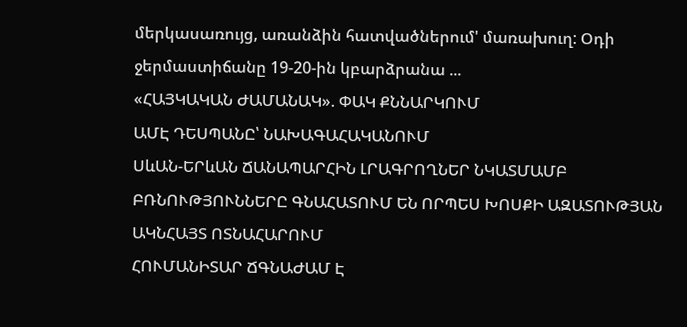մերկասառույց, առանձին հատվածներում' մառախուղ: Օդի ջերմաստիճանը 19-20-ին կբարձրանա ...
«ՀԱՅԿԱԿԱՆ ԺԱՄԱՆԱԿ». ՓԱԿ ՔՆՆԱՐԿՈՒՄ
ԱՄԷ ԴԵՍՊԱՆԸ՝ ՆԱԽԱԳԱՀԱԿԱՆՈՒՄ
ՍևԱՆ-ԵՐևԱՆ ՃԱՆԱՊԱՐՀԻՆ ԼՐԱԳՐՈՂՆԵՐ ՆԿԱՏՄԱՄԲ ԲՌՆՈՒԹՅՈՒՆՆԵՐԸ ԳՆԱՀԱՏՈՒՄ ԵՆ ՈՐՊԵՍ ԽՈՍՔԻ ԱԶԱՏՈՒԹՅԱՆ ԱԿՆՀԱՅՏ ՈՏՆԱՀԱՐՈՒՄ
ՀՈՒՄԱՆԻՏԱՐ ՃԳՆԱԺԱՄ Է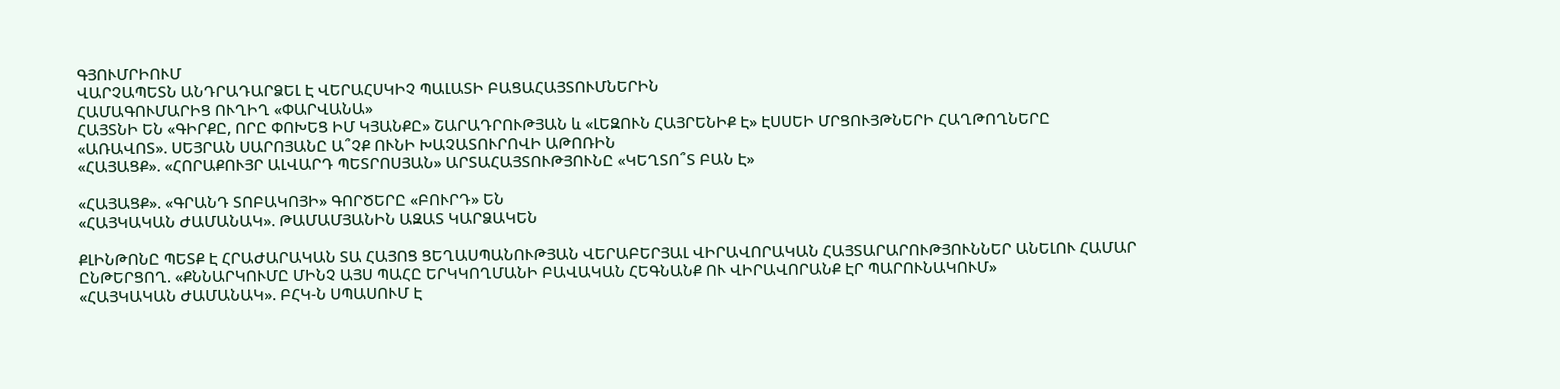ԳՅՈՒՄՐԻՈՒՄ
ՎԱՐՉԱՊԵՏՆ ԱՆԴՐԱԴԱՐՁԵԼ Է ՎԵՐԱՀՍԿԻՉ ՊԱԼԱՏԻ ԲԱՑԱՀԱՅՏՈՒՄՆԵՐԻՆ
ՀԱՄԱԳՈՒՄԱՐԻՑ ՈՒՂԻՂ «ՓԱՐՎԱՆԱ»
ՀԱՅՏՆԻ ԵՆ «ԳԻՐՔԸ, ՈՐԸ ՓՈԽԵՑ ԻՄ ԿՅԱՆՔԸ» ՇԱՐԱԴՐՈՒԹՅԱՆ և «ԼԵԶՈՒՆ ՀԱՅՐԵՆԻՔ Է» ԷՍՍԵԻ ՄՐՑՈՒՅԹՆԵՐԻ ՀԱՂԹՈՂՆԵՐԸ
«ԱՌԱՎՈՏ». ՍԵՅՐԱՆ ՍԱՐՈՅԱՆԸ Ա՞ՉՔ ՈՒՆԻ ԽԱՉԱՏՈՒՐՈՎԻ ԱԹՈՌԻՆ
«ՀԱՅԱՑՔ». «ՀՈՐԱՔՈՒՅՐ ԱԼՎԱՐԴ ՊԵՏՐՈՍՅԱՆ» ԱՐՏԱՀԱՅՏՈՒԹՅՈՒՆԸ «ԿԵՂՏՈ՞Տ ԲԱՆ Է»

«ՀԱՅԱՑՔ». «ԳՐԱՆԴ ՏՈԲԱԿՈՅԻ» ԳՈՐԾԵՐԸ «ԲՈՒՐԴ» ԵՆ
«ՀԱՅԿԱԿԱՆ ԺԱՄԱՆԱԿ». ԹԱՄԱՄՅԱՆԻՆ ԱԶԱՏ ԿԱՐՁԱԿԵՆ

ՔԼԻՆԹՈՆԸ ՊԵՏՔ Է ՀՐԱԺԱՐԱԿԱՆ ՏԱ ՀԱՅՈՑ ՑԵՂԱՍՊԱՆՈՒԹՅԱՆ ՎԵՐԱԲԵՐՅԱԼ ՎԻՐԱՎՈՐԱԿԱՆ ՀԱՅՏԱՐԱՐՈՒԹՅՈՒՆՆԵՐ ԱՆԵԼՈՒ ՀԱՄԱՐ
ԸՆԹԵՐՑՈՂ. «ՔՆՆԱՐԿՈՒՄԸ ՄԻՆՉ ԱՅՍ ՊԱՀԸ ԵՐԿԿՈՂՄԱՆԻ ԲԱՎԱԿԱՆ ՀԵԳՆԱՆՔ ՈՒ ՎԻՐԱՎՈՐԱՆՔ ԷՐ ՊԱՐՈՒՆԱԿՈՒՄ»
«ՀԱՅԿԱԿԱՆ ԺԱՄԱՆԱԿ». ԲՀԿ-Ն ՍՊԱՍՈՒՄ Է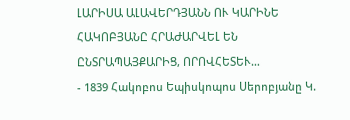ԼԱՐԻՍԱ ԱԼԱՎԵՐԴՅԱՆՆ ՈՒ ԿԱՐԻՆԵ ՀԱԿՈԲՅԱՆԸ ՀՐԱԺԱՐՎԵԼ ԵՆ ԸՆՏՐԱՊԱՅՔԱՐԻՑ, ՈՐՈՎՀԵՏԵՒ…
- 1839 Հակոբոս Եպիսկոպոս Սերոբյանը Կ.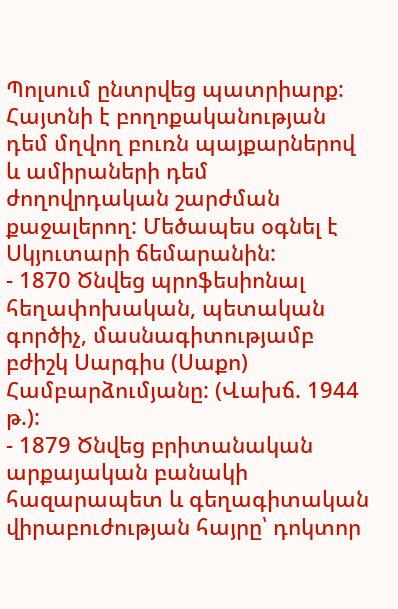Պոլսում ընտրվեց պատրիարք: Հայտնի է բողոքականության դեմ մղվող բուռն պայքարներով և ամիրաների դեմ ժողովրդական շարժման քաջալերող: Մեծապես օգնել է Սկյուտարի ճեմարանին:
- 1870 Ծնվեց պրոֆեսիոնալ հեղափոխական, պետական գործիչ, մասնագիտությամբ բժիշկ Սարգիս (Սաքո) Համբարձումյանը: (Վախճ. 1944 թ.):
- 1879 Ծնվեց բրիտանական արքայական բանակի հազարապետ և գեղագիտական վիրաբուժության հայրը՝ դոկտոր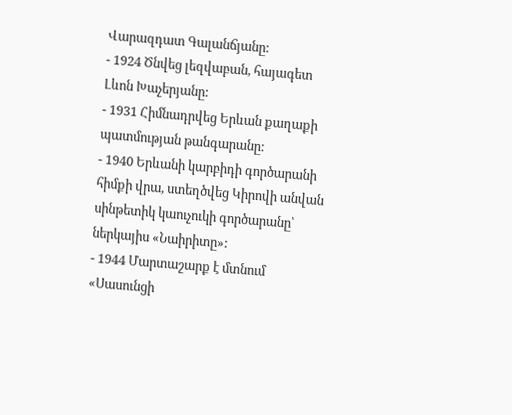Վարազդատ Գալանճյանը:
- 1924 Ծնվեց լեզվաբան, հայագետ Լևոն Խաչերյանը:
- 1931 Հիմնադրվեց Երևան քաղաքի պատմության թանգարանը:
- 1940 Երևանի կարբիդի գործարանի հիմքի վրա, ստեղծվեց Կիրովի անվան սինթետիկ կաուչուկի գործարանը՝ ներկայիս «Նաիրիտը»:
- 1944 Մարտաշարք է մտնում «Սասունցի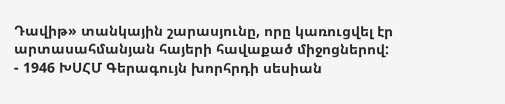Դավիթ» տանկային շարասյունը, որը կառուցվել էր արտասահմանյան հայերի հավաքած միջոցներով:
- 1946 ԽՍՀՄ Գերագույն խորհրդի սեսիան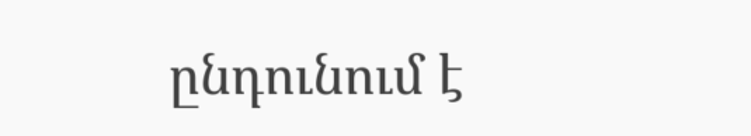ընդունում է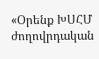«Օրենք ԽՍՀՄ ժողովրդական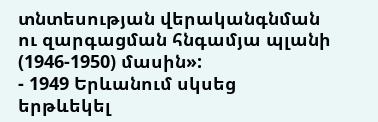տնտեսության վերականգնման ու զարգացման հնգամյա պլանի (1946-1950) մասին»:
- 1949 Երևանում սկսեց երթևեկել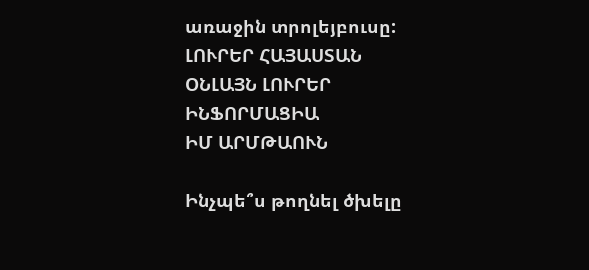առաջին տրոլեյբուսը:
ԼՈՒՐԵՐ ՀԱՅԱՍՏԱՆ
ՕՆԼԱՅՆ ԼՈՒՐԵՐ
ԻՆՖՈՐՄԱՑԻԱ
ԻՄ ԱՐՄԹԱՈՒՆ

Ինչպե՞ս թողնել ծխելը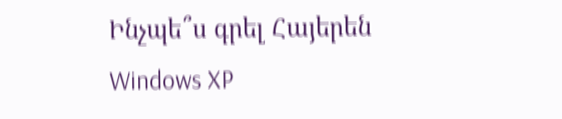Ինչպե՞ս գրել Հայերեն Windows XP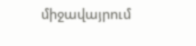միջավայրում